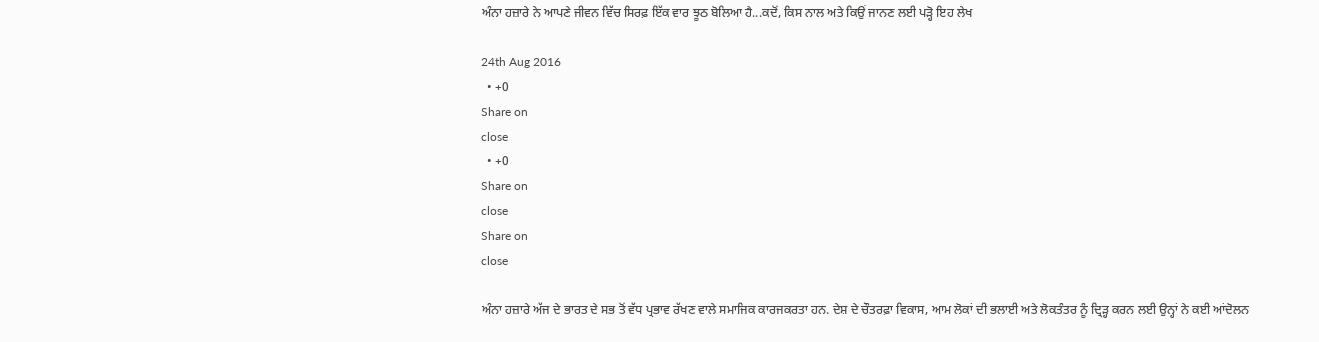ਅੰਨਾ ਹਜ਼ਾਰੇ ਨੇ ਆਪਣੇ ਜੀਵਨ ਵਿੱਚ ਸਿਰਫ਼ ਇੱਕ ਵਾਰ ਝੂਠ ਬੋਲਿਆ ਹੈ...ਕਦੋਂ, ਕਿਸ ਨਾਲ ਅਤੇ ਕਿਉਂ ਜਾਨਣ ਲਈ ਪੜ੍ਹੋ ਇਹ ਲੇਖ

24th Aug 2016
  • +0
Share on
close
  • +0
Share on
close
Share on
close

ਅੰਨਾ ਹਜ਼ਾਰੇ ਅੱਜ ਦੇ ਭਾਰਤ ਦੇ ਸਭ ਤੋਂ ਵੱਧ ਪ੍ਰਭਾਵ ਰੱਖਣ ਵਾਲੇ ਸਮਾਜਿਕ ਕਾਰਜਕਰਤਾ ਹਨ. ਦੇਸ਼ ਦੇ ਚੌਤਰਫ਼ਾ ਵਿਕਾਸ, ਆਮ ਲੋਕਾਂ ਦੀ ਭਲਾਈ ਅਤੇ ਲੋਕਤੰਤਰ ਨੂੰ ਦ੍ਰਿੜ੍ਹ ਕਰਨ ਲਈ ਉਨ੍ਹਾਂ ਨੇ ਕਈ ਆਂਦੋਲਨ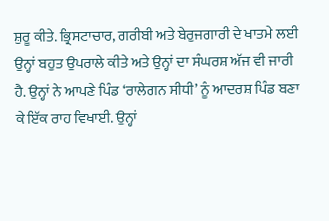ਸ਼ੁਰੂ ਕੀਤੇ. ਭ੍ਰਿਸਟਾਚਾਰ, ਗਰੀਬੀ ਅਤੇ ਬੇਰੁਜਗਾਰੀ ਦੇ ਖਾਤਮੇ ਲਈ ਉਨ੍ਹਾਂ ਬਹੁਤ ਉਪਰਾਲੇ ਕੀਤੇ ਅਤੇ ਉਨ੍ਹਾਂ ਦਾ ਸੰਘਰਸ਼ ਅੱਜ ਵੀ ਜਾਰੀ ਹੈ. ਉਨ੍ਹਾਂ ਨੇ ਆਪਣੇ ਪਿੰਡ ‘ਰਾਲੇਗਨ ਸੀਧੀ’ ਨੂੰ ਆਦਰਸ਼ ਪਿੰਡ ਬਣਾ ਕੇ ਇੱਕ ਰਾਹ ਵਿਖਾਈ. ਉਨ੍ਹਾਂ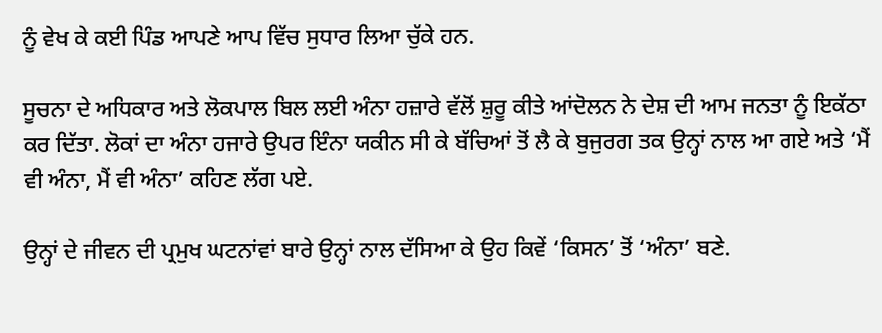ਨੂੰ ਵੇਖ ਕੇ ਕਈ ਪਿੰਡ ਆਪਣੇ ਆਪ ਵਿੱਚ ਸੁਧਾਰ ਲਿਆ ਚੁੱਕੇ ਹਨ.

ਸੂਚਨਾ ਦੇ ਅਧਿਕਾਰ ਅਤੇ ਲੋਕਪਾਲ ਬਿਲ ਲਈ ਅੰਨਾ ਹਜ਼ਾਰੇ ਵੱਲੋਂ ਸ਼ੁਰੂ ਕੀਤੇ ਆਂਦੋਲਨ ਨੇ ਦੇਸ਼ ਦੀ ਆਮ ਜਨਤਾ ਨੂੰ ਇਕੱਠਾ ਕਰ ਦਿੱਤਾ. ਲੋਕਾਂ ਦਾ ਅੰਨਾ ਹਜਾਰੇ ਉਪਰ ਇੰਨਾ ਯਕੀਨ ਸੀ ਕੇ ਬੱਚਿਆਂ ਤੋਂ ਲੈ ਕੇ ਬੁਜੁਰਗ ਤਕ ਉਨ੍ਹਾਂ ਨਾਲ ਆ ਗਏ ਅਤੇ ‘ਮੈਂ ਵੀ ਅੰਨਾ, ਮੈਂ ਵੀ ਅੰਨਾ’ ਕਹਿਣ ਲੱਗ ਪਏ.

ਉਨ੍ਹਾਂ ਦੇ ਜੀਵਨ ਦੀ ਪ੍ਰਮੁਖ ਘਟਨਾਂਵਾਂ ਬਾਰੇ ਉਨ੍ਹਾਂ ਨਾਲ ਦੱਸਿਆ ਕੇ ਉਹ ਕਿਵੇਂ ‘ਕਿਸਨ’ ਤੋਂ ‘ਅੰਨਾ’ ਬਣੇ.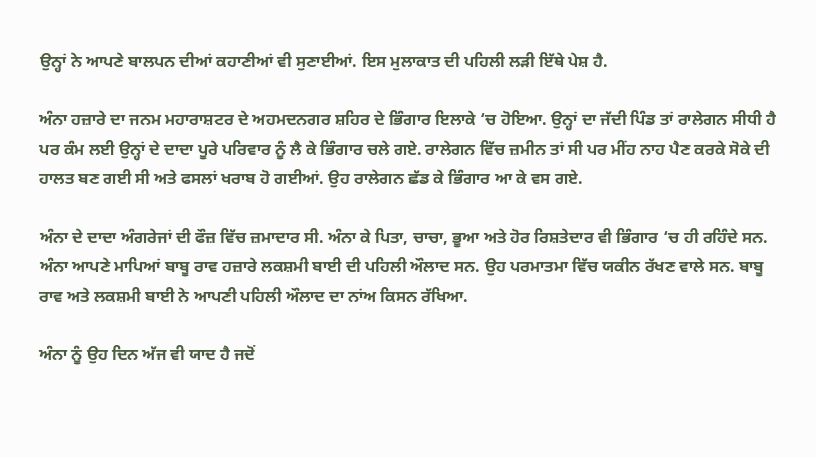ਉਨ੍ਹਾਂ ਨੇ ਆਪਣੇ ਬਾਲਪਨ ਦੀਆਂ ਕਹਾਣੀਆਂ ਵੀ ਸੁਣਾਈਆਂ. ਇਸ ਮੁਲਾਕਾਤ ਦੀ ਪਹਿਲੀ ਲੜੀ ਇੱਥੇ ਪੇਸ਼ ਹੈ.

ਅੰਨਾ ਹਜ਼ਾਰੇ ਦਾ ਜਨਮ ਮਹਾਰਾਸ਼ਟਰ ਦੇ ਅਹਮਦਨਗਰ ਸ਼ਹਿਰ ਦੇ ਭਿੰਗਾਰ ਇਲਾਕੇ ‘ਚ ਹੋਇਆ. ਉਨ੍ਹਾਂ ਦਾ ਜੱਦੀ ਪਿੰਡ ਤਾਂ ਰਾਲੇਗਨ ਸੀਧੀ ਹੈ ਪਰ ਕੰਮ ਲਈ ਉਨ੍ਹਾਂ ਦੇ ਦਾਦਾ ਪੂਰੇ ਪਰਿਵਾਰ ਨੂੰ ਲੈ ਕੇ ਭਿੰਗਾਰ ਚਲੇ ਗਏ. ਰਾਲੇਗਨ ਵਿੱਚ ਜ਼ਮੀਨ ਤਾਂ ਸੀ ਪਰ ਮੀਂਹ ਨਾਹ ਪੈਣ ਕਰਕੇ ਸੋਕੇ ਦੀ ਹਾਲਤ ਬਣ ਗਈ ਸੀ ਅਤੇ ਫਸਲਾਂ ਖਰਾਬ ਹੋ ਗਈਆਂ. ਉਹ ਰਾਲੇਗਨ ਛੱਡ ਕੇ ਭਿੰਗਾਰ ਆ ਕੇ ਵਸ ਗਏ.

ਅੰਨਾ ਦੇ ਦਾਦਾ ਅੰਗਰੇਜਾਂ ਦੀ ਫੌਜ਼ ਵਿੱਚ ਜ਼ਮਾਦਾਰ ਸੀ. ਅੰਨਾ ਕੇ ਪਿਤਾ, ਚਾਚਾ, ਭੂਆ ਅਤੇ ਹੋਰ ਰਿਸ਼ਤੇਦਾਰ ਵੀ ਭਿੰਗਾਰ ‘ਚ ਹੀ ਰਹਿੰਦੇ ਸਨ. ਅੰਨਾ ਆਪਣੇ ਮਾਪਿਆਂ ਬਾਬੂ ਰਾਵ ਹਜ਼ਾਰੇ ਲਕਸ਼ਮੀ ਬਾਈ ਦੀ ਪਹਿਲੀ ਔਲਾਦ ਸਨ. ਉਹ ਪਰਮਾਤਮਾ ਵਿੱਚ ਯਕੀਨ ਰੱਖਣ ਵਾਲੇ ਸਨ. ਬਾਬੂ ਰਾਵ ਅਤੇ ਲਕਸ਼ਮੀ ਬਾਈ ਨੇ ਆਪਣੀ ਪਹਿਲੀ ਔਲਾਦ ਦਾ ਨਾਂਅ ਕਿਸਨ ਰੱਖਿਆ.

ਅੰਨਾ ਨੂੰ ਉਹ ਦਿਨ ਅੱਜ ਵੀ ਯਾਦ ਹੈ ਜਦੋਂ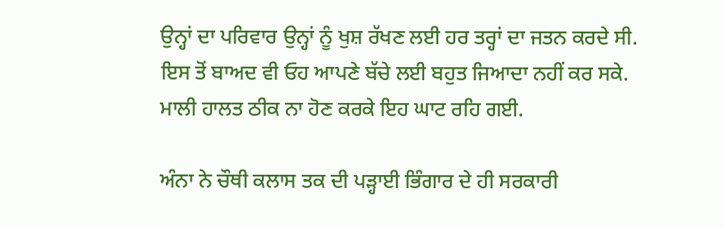ਉਨ੍ਹਾਂ ਦਾ ਪਰਿਵਾਰ ਉਨ੍ਹਾਂ ਨੂੰ ਖੁਸ਼ ਰੱਖਣ ਲਈ ਹਰ ਤਰ੍ਹਾਂ ਦਾ ਜਤਨ ਕਰਦੇ ਸੀ. ਇਸ ਤੋਂ ਬਾਅਦ ਵੀ ਓਹ ਆਪਣੇ ਬੱਚੇ ਲਈ ਬਹੁਤ ਜਿਆਦਾ ਨਹੀਂ ਕਰ ਸਕੇ. ਮਾਲੀ ਹਾਲਤ ਠੀਕ ਨਾ ਹੋਣ ਕਰਕੇ ਇਹ ਘਾਟ ਰਹਿ ਗਈ.

ਅੰਨਾ ਨੇ ਚੌਥੀ ਕਲਾਸ ਤਕ ਦੀ ਪੜ੍ਹਾਈ ਭਿੰਗਾਰ ਦੇ ਹੀ ਸਰਕਾਰੀ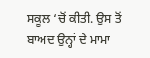ਸਕੂਲ ‘ਚੋਂ ਕੀਤੀ. ਉਸ ਤੋਂ ਬਾਅਦ ਉਨ੍ਹਾਂ ਦੇ ਮਾਮਾ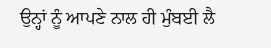ਉਨ੍ਹਾਂ ਨੂੰ ਆਪਣੇ ਨਾਲ ਹੀ ਮੁੰਬਈ ਲੈ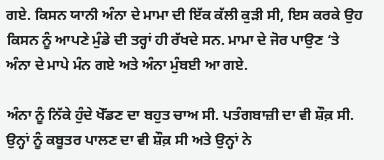ਗਏ. ਕਿਸਨ ਯਾਨੀ ਅੰਨਾ ਦੇ ਮਾਮਾ ਦੀ ਇੱਕ ਕੱਲੀ ਕੁੜੀ ਸੀ, ਇਸ ਕਰਕੇ ਉਹ ਕਿਸਨ ਨੂੰ ਆਪਣੇ ਮੁੰਡੇ ਦੀ ਤਰ੍ਹਾਂ ਹੀ ਰੱਖਦੇ ਸਨ. ਮਾਮਾ ਦੇ ਜੋਰ ਪਾਉਣ ‘ਤੇ ਅੰਨਾ ਦੇ ਮਾਪੇ ਮੰਨ ਗਏ ਅਤੇ ਅੰਨਾ ਮੁੰਬਈ ਆ ਗਏ.

ਅੰਨਾ ਨੂੰ ਨਿੱਕੇ ਹੁੰਦੇ ਖੇੱਡਣ ਦਾ ਬਹੁਤ ਚਾਅ ਸੀ. ਪਤੰਗਬਾਜ਼ੀ ਦਾ ਵੀ ਸ਼ੌਕ਼ ਸੀ. ਉਨ੍ਹਾਂ ਨੂੰ ਕਬੂਤਰ ਪਾਲਣ ਦਾ ਵੀ ਸ਼ੌਕ਼ ਸੀ ਅਤੇ ਉਨ੍ਹਾਂ ਨੇ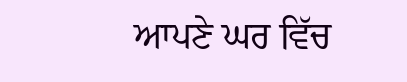ਆਪਣੇ ਘਰ ਵਿੱਚ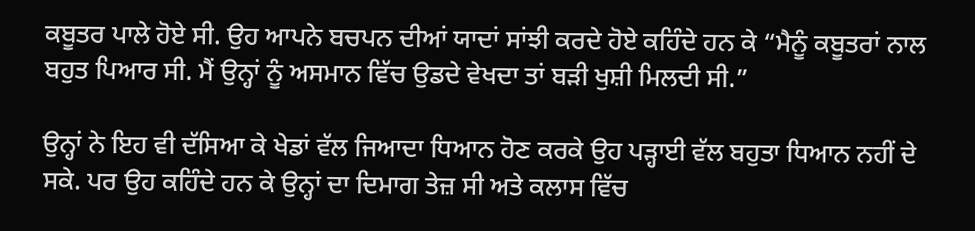ਕਬੂਤਰ ਪਾਲੇ ਹੋਏ ਸੀ. ਉਹ ਆਪਨੇ ਬਚਪਨ ਦੀਆਂ ਯਾਦਾਂ ਸਾਂਝੀ ਕਰਦੇ ਹੋਏ ਕਹਿੰਦੇ ਹਨ ਕੇ “ਮੈਨੂੰ ਕਬੂਤਰਾਂ ਨਾਲ ਬਹੁਤ ਪਿਆਰ ਸੀ. ਮੈਂ ਉਨ੍ਹਾਂ ਨੂੰ ਅਸਮਾਨ ਵਿੱਚ ਉਡਦੇ ਵੇਖਦਾ ਤਾਂ ਬੜੀ ਖੁਸ਼ੀ ਮਿਲਦੀ ਸੀ.”

ਉਨ੍ਹਾਂ ਨੇ ਇਹ ਵੀ ਦੱਸਿਆ ਕੇ ਖੇਡਾਂ ਵੱਲ ਜਿਆਦਾ ਧਿਆਨ ਹੋਣ ਕਰਕੇ ਉਹ ਪੜ੍ਹਾਈ ਵੱਲ ਬਹੁਤਾ ਧਿਆਨ ਨਹੀਂ ਦੇ ਸਕੇ. ਪਰ ਉਹ ਕਹਿੰਦੇ ਹਨ ਕੇ ਉਨ੍ਹਾਂ ਦਾ ਦਿਮਾਗ ਤੇਜ਼ ਸੀ ਅਤੇ ਕਲਾਸ ਵਿੱਚ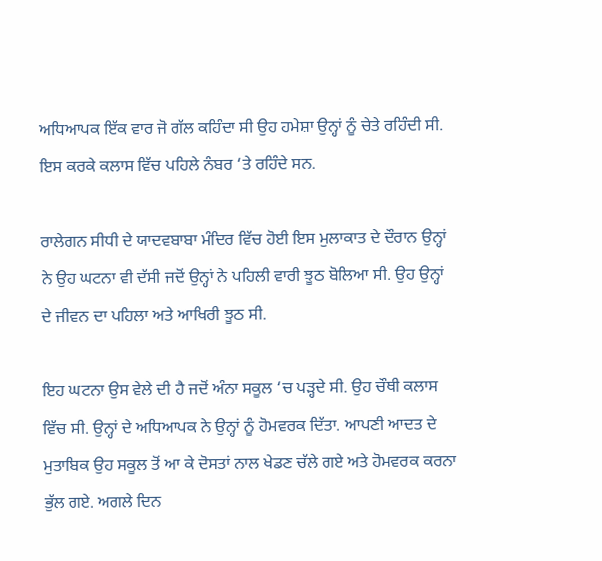ਅਧਿਆਪਕ ਇੱਕ ਵਾਰ ਜੋ ਗੱਲ ਕਹਿੰਦਾ ਸੀ ਉਹ ਹਮੇਸ਼ਾ ਉਨ੍ਹਾਂ ਨੂੰ ਚੇਤੇ ਰਹਿੰਦੀ ਸੀ. ਇਸ ਕਰਕੇ ਕਲਾਸ ਵਿੱਚ ਪਹਿਲੇ ਨੰਬਰ ‘ਤੇ ਰਹਿੰਦੇ ਸਨ.

ਰਾਲੇਗਨ ਸੀਧੀ ਦੇ ਯਾਦਵਬਾਬਾ ਮੰਦਿਰ ਵਿੱਚ ਹੋਈ ਇਸ ਮੁਲਾਕਾਤ ਦੇ ਦੌਰਾਨ ਉਨ੍ਹਾਂ ਨੇ ਉਹ ਘਟਨਾ ਵੀ ਦੱਸੀ ਜਦੋਂ ਉਨ੍ਹਾਂ ਨੇ ਪਹਿਲੀ ਵਾਰੀ ਝੂਠ ਬੋਲਿਆ ਸੀ. ਉਹ ਉਨ੍ਹਾਂ ਦੇ ਜੀਵਨ ਦਾ ਪਹਿਲਾ ਅਤੇ ਆਖਿਰੀ ਝੂਠ ਸੀ.

ਇਹ ਘਟਨਾ ਉਸ ਵੇਲੇ ਦੀ ਹੈ ਜਦੋਂ ਅੰਨਾ ਸਕੂਲ ‘ਚ ਪੜ੍ਹਦੇ ਸੀ. ਉਹ ਚੌਥੀ ਕਲਾਸ ਵਿੱਚ ਸੀ. ਉਨ੍ਹਾਂ ਦੇ ਅਧਿਆਪਕ ਨੇ ਉਨ੍ਹਾਂ ਨੂੰ ਹੋਮਵਰਕ ਦਿੱਤਾ. ਆਪਣੀ ਆਦਤ ਦੇ ਮੁਤਾਬਿਕ ਉਹ ਸਕੂਲ ਤੋਂ ਆ ਕੇ ਦੋਸਤਾਂ ਨਾਲ ਖੇਡਣ ਚੱਲੇ ਗਏ ਅਤੇ ਹੋਮਵਰਕ ਕਰਨਾ ਭੁੱਲ ਗਏ. ਅਗਲੇ ਦਿਨ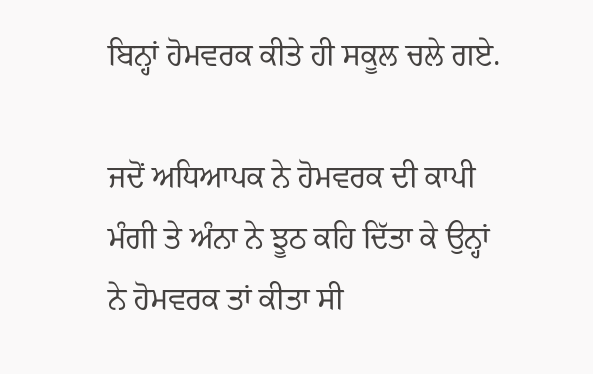ਬਿਨ੍ਹਾਂ ਹੋਮਵਰਕ ਕੀਤੇ ਹੀ ਸਕੂਲ ਚਲੇ ਗਏ.

ਜਦੋਂ ਅਧਿਆਪਕ ਨੇ ਹੋਮਵਰਕ ਦੀ ਕਾਪੀ ਮੰਗੀ ਤੇ ਅੰਨਾ ਨੇ ਝੂਠ ਕਹਿ ਦਿੱਤਾ ਕੇ ਉਨ੍ਹਾਂ ਨੇ ਹੋਮਵਰਕ ਤਾਂ ਕੀਤਾ ਸੀ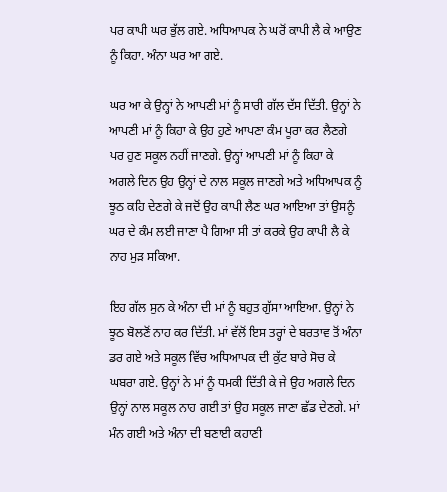ਪਰ ਕਾਪੀ ਘਰ ਭੁੱਲ ਗਏ. ਅਧਿਆਪਕ ਨੇ ਘਰੋਂ ਕਾਪੀ ਲੈ ਕੇ ਆਉਣ ਨੂੰ ਕਿਹਾ. ਅੰਨਾ ਘਰ ਆ ਗਏ.

ਘਰ ਆ ਕੇ ਉਨ੍ਹਾਂ ਨੇ ਆਪਣੀ ਮਾਂ ਨੂੰ ਸਾਰੀ ਗੱਲ ਦੱਸ ਦਿੱਤੀ. ਉਨ੍ਹਾਂ ਨੇ ਆਪਣੀ ਮਾਂ ਨੂੰ ਕਿਹਾ ਕੇ ਉਹ ਹੁਣੇ ਆਪਣਾ ਕੰਮ ਪੂਰਾ ਕਰ ਲੈਣਗੇ ਪਰ ਹੁਣ ਸਕੂਲ ਨਹੀਂ ਜਾਣਗੇ. ਉਨ੍ਹਾਂ ਆਪਣੀ ਮਾਂ ਨੂੰ ਕਿਹਾ ਕੇ ਅਗਲੇ ਦਿਨ ਉਹ ਉਨ੍ਹਾਂ ਦੇ ਨਾਲ ਸਕੂਲ ਜਾਣਗੇ ਅਤੇ ਅਧਿਆਪਕ ਨੂੰ ਝੂਠ ਕਹਿ ਦੇਣਗੇ ਕੇ ਜਦੋਂ ਉਹ ਕਾਪੀ ਲੈਣ ਘਰ ਆਇਆ ਤਾਂ ਉਸਨੂੰ ਘਰ ਦੇ ਕੰਮ ਲਈ ਜਾਣਾ ਪੈ ਗਿਆ ਸੀ ਤਾਂ ਕਰਕੇ ਉਹ ਕਾਪੀ ਲੈ ਕੇ ਨਾਹ ਮੁੜ ਸਕਿਆ.

ਇਹ ਗੱਲ ਸੁਨ ਕੇ ਅੰਨਾ ਦੀ ਮਾਂ ਨੂੰ ਬਹੁਤ ਗੁੱਸਾ ਆਇਆ. ਉਨ੍ਹਾਂ ਨੇ ਝੂਠ ਬੋਲਣੋਂ ਨਾਹ ਕਰ ਦਿੱਤੀ. ਮਾਂ ਵੱਲੋਂ ਇਸ ਤਰ੍ਹਾਂ ਦੇ ਬਰਤਾਵ ਤੋਂ ਅੰਨਾ ਡਰ ਗਏ ਅਤੇ ਸਕੂਲ ਵਿੱਚ ਅਧਿਆਪਕ ਦੀ ਕੁੱਟ ਬਾਰੇ ਸੋਚ ਕੇ ਘਬਰਾ ਗਏ. ਉਨ੍ਹਾਂ ਨੇ ਮਾਂ ਨੂੰ ਧਮਕੀ ਦਿੱਤੀ ਕੇ ਜੇ ਉਹ ਅਗਲੇ ਦਿਨ ਉਨ੍ਹਾਂ ਨਾਲ ਸਕੂਲ ਨਾਹ ਗਈ ਤਾਂ ਉਹ ਸਕੂਲ ਜਾਣਾ ਛੱਡ ਦੇਣਗੇ. ਮਾਂ ਮੰਨ ਗਈ ਅਤੇ ਅੰਨਾ ਦੀ ਬਣਾਈ ਕਹਾਣੀ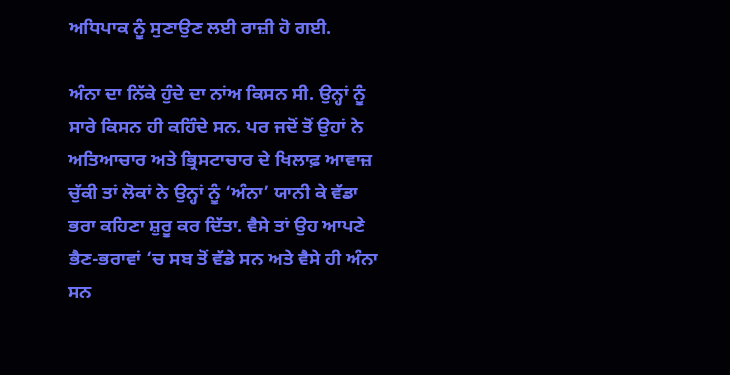ਅਧਿਪਾਕ ਨੂੰ ਸੁਣਾਉਣ ਲਈ ਰਾਜ਼ੀ ਹੋ ਗਈ.

ਅੰਨਾ ਦਾ ਨਿੱਕੇ ਹੁੰਦੇ ਦਾ ਨਾਂਅ ਕਿਸਨ ਸੀ. ਉਨ੍ਹਾਂ ਨੂੰ ਸਾਰੇ ਕਿਸਨ ਹੀ ਕਹਿੰਦੇ ਸਨ. ਪਰ ਜਦੋਂ ਤੋਂ ਉਹਾਂ ਨੇ ਅਤਿਆਚਾਰ ਅਤੇ ਭ੍ਰਿਸਟਾਚਾਰ ਦੇ ਖਿਲਾਫ਼ ਆਵਾਜ਼ ਚੁੱਕੀ ਤਾਂ ਲੋਕਾਂ ਨੇ ਉਨ੍ਹਾਂ ਨੂੰ ‘ਅੰਨਾ’ ਯਾਨੀ ਕੇ ਵੱਡਾ ਭਰਾ ਕਹਿਣਾ ਸ਼ੁਰੂ ਕਰ ਦਿੱਤਾ. ਵੈਸੇ ਤਾਂ ਉਹ ਆਪਣੇ ਭੈਣ-ਭਰਾਵਾਂ ‘ਚ ਸਬ ਤੋਂ ਵੱਡੇ ਸਨ ਅਤੇ ਵੈਸੇ ਹੀ ਅੰਨਾ ਸਨ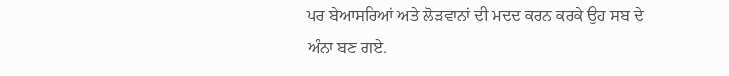ਪਰ ਬੇਆਸਰਿਆਂ ਅਤੇ ਲੋੜਵਾਨਾਂ ਦੀ ਮਦਦ ਕਰਨ ਕਰਕੇ ਉਹ ਸਬ ਦੇ ਅੰਨਾ ਬਣ ਗਏ.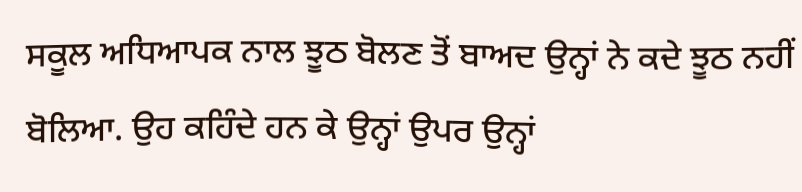ਸਕੂਲ ਅਧਿਆਪਕ ਨਾਲ ਝੂਠ ਬੋਲਣ ਤੋਂ ਬਾਅਦ ਉਨ੍ਹਾਂ ਨੇ ਕਦੇ ਝੂਠ ਨਹੀਂ ਬੋਲਿਆ. ਉਹ ਕਹਿੰਦੇ ਹਨ ਕੇ ਉਨ੍ਹਾਂ ਉਪਰ ਉਨ੍ਹਾਂ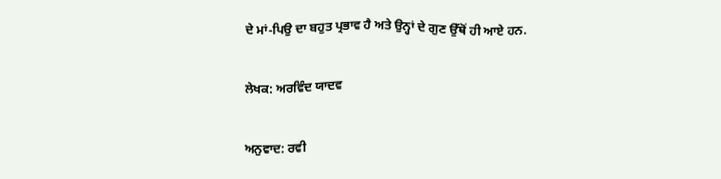ਦੇ ਮਾਂ-ਪਿਉ ਦਾ ਬਹੁਤ ਪ੍ਰਭਾਵ ਹੈ ਅਤੇ ਉਨ੍ਹਾਂ ਦੇ ਗੁਣ ਉੱਥੋਂ ਹੀ ਆਏ ਹਨ.

ਲੇਖਕ: ਅਰਵਿੰਦ ਯਾਦਵ

ਅਨੁਵਾਦ: ਰਵੀ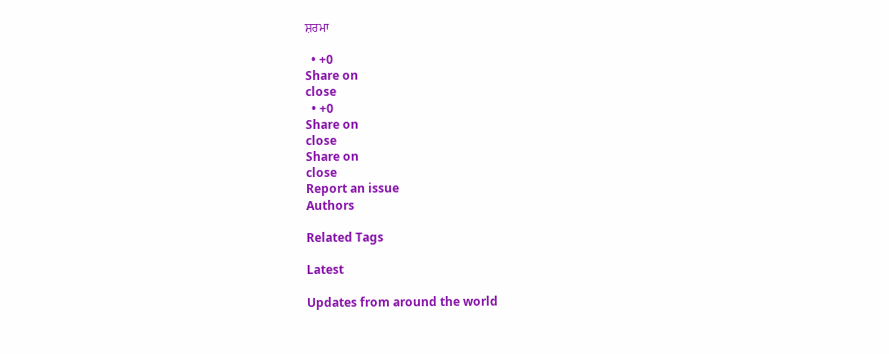ਸ਼ਰਮਾ

  • +0
Share on
close
  • +0
Share on
close
Share on
close
Report an issue
Authors

Related Tags

Latest

Updates from around the world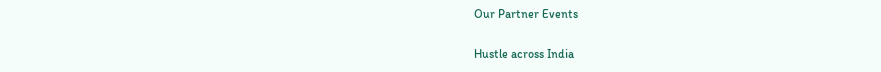Our Partner Events

Hustle across India